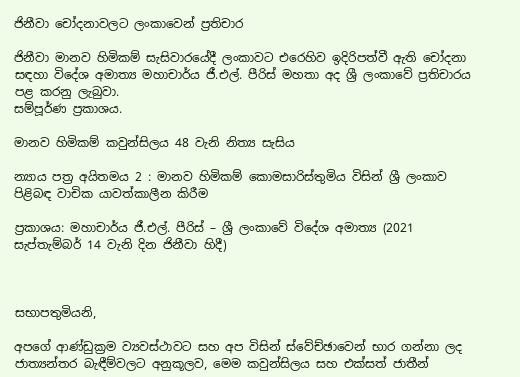ජිනීවා චෝදනාවලට ලංකාවෙන් ප්‍රතිචාර

ජිනීවා මානව හිමිකම් සැසිවාරයේදී ලංකාවට එරෙහිව ඉදිරිපත්වී ඇති චෝදනා සඳහා විදේශ අමාත්‍ය මහාචාර්ය ජී.එල්. පීරිස් මහතා අද ශ්‍රී ලංකාවේ ප්‍රතිචාරය පළ කරනු ලැබුවා.
සම්පූර්ණ ප්‍රකාශය.

මානව හිමිකම් කවුන්සිලය 48 වැනි නිත්‍ය සැසිය

න්‍යාය පත්‍ර අයිතමය 2 : මානව හිමිකම් කොමසාරිස්තුමිය විසින් ශ්‍රී ලංකාව පිළිබඳ වාචික යාවත්කාලීන කිරීම

ප්‍රකාශය: මහාචාර්ය ජී.එල්. පීරිස් – ශ්‍රී ලංකාවේ විදේශ අමාත්‍ය (2021 සැප්තැම්බර් 14 වැනි දින ජිනීවා හිදී)



සභාපතුමියනි,

අපගේ ආණ්ඩුක්‍රම ව්‍යවස්ථාවට සහ අප විසින් ස්වේච්ඡාවෙන් භාර ගන්නා ලද ජාත්‍යන්තර බැඳීම්වලට අනුකූලව, මෙම කවුන්සිලය සහ එක්සත් ජාතීන්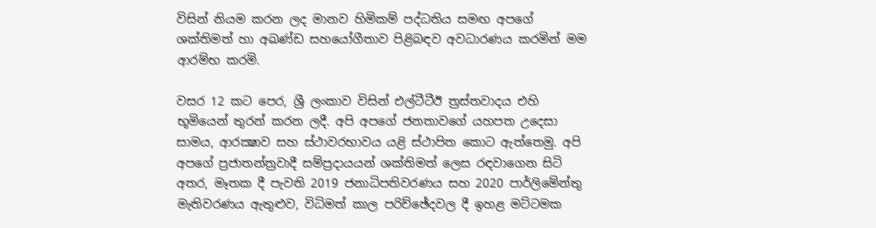විසින් නියම කරන ලද මානව හිමිකම් පද්ධතිය සමඟ අපගේ ශක්තිමත් හා අඛණ්ඩ සහයෝගීතාව පිළිබඳව අවධාරණය කරමින් මම ආරම්භ කරමි.

වසර 12 කට පෙර, ශ්‍රී ලංකාව විසින් එල්ටීටීඊ ත්‍රස්තවාදය එහි භූමියෙන් තුරන් කරන ලදී. අපි අපගේ ජනතාවගේ යහපත උදෙසා සාමය, ආරක්‍ෂාව සහ ස්ථාවරභාවය යළි ස්ථාපිත කොට ඇත්තෙමු. අපි අපගේ ප්‍රජාතන්ත්‍රවාදී සම්ප්‍රදායයන් ශක්තිමත් ලෙස රඳවාගෙන සිටි අතර, මෑතක දී පැවති 2019 ජනාධිපතිවරණය සහ 2020 පාර්ලිමේන්තු මැතිවරණය ඇතුළුව, විධිමත් කාල පරිච්ඡේදවල දී ඉහළ මට්ටමක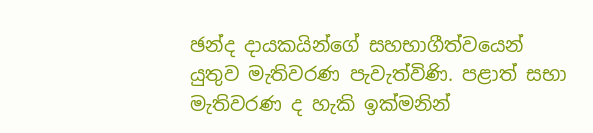ඡන්ද දායකයින්ගේ සහභාගීත්වයෙන් යුතුව මැතිවරණ පැවැත්විණි. පළාත් සභා මැතිවරණ ද හැකි ඉක්මනින්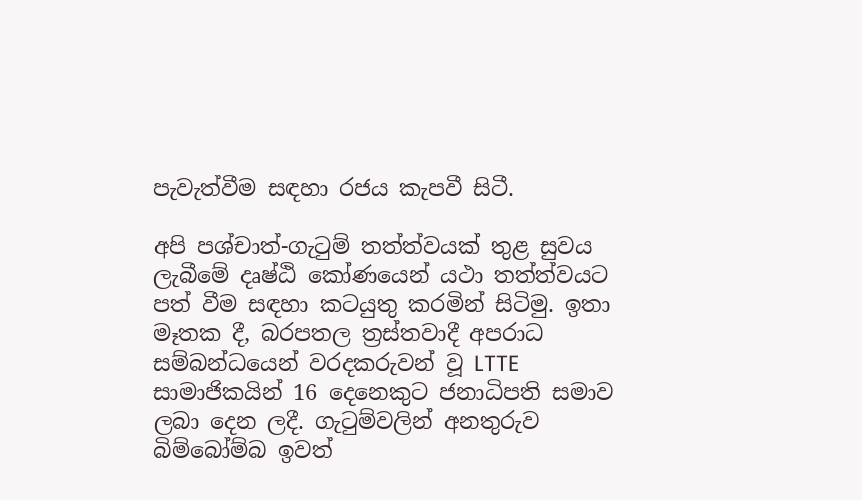පැවැත්වීම සඳහා රජය කැපවී සිටී.

අපි පශ්චාත්-ගැටුම් තත්ත්වයක් තුළ සුවය ලැබීමේ දෘෂ්ඨි කෝණයෙන් යථා තත්ත්වයට පත් වීම සඳහා කටයුතු කරමින් සිටිමු. ඉතා මෑතක දී, බරපතල ත්‍රස්තවාදී අපරාධ සම්බන්ධයෙන් වරදකරුවන් වූ LTTE සාමාජිකයින් 16 දෙනෙකුට ජනාධිපති සමාව ලබා දෙන ලදී. ගැටුම්වලින් අනතුරුව බිම්බෝම්බ ඉවත්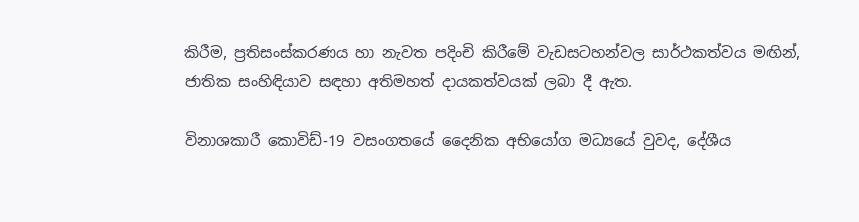කිරීම, ප්‍රතිසංස්කරණය හා නැවත පදිංචි කිරීමේ වැඩසටහන්වල සාර්ථකත්වය මඟින්, ජාතික සංහිඳියාව සඳහා අතිමහත් දායකත්වයක් ලබා දී ඇත.

විනාශකාරී කොවිඩ්-19 වසංගතයේ දෛනික අභියෝග මධ්‍යයේ වුවද, දේශීය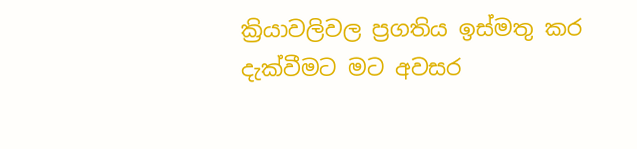ක්‍රියාවලිවල ප්‍රගතිය ඉස්මතු කර දැක්වීමට මට අවසර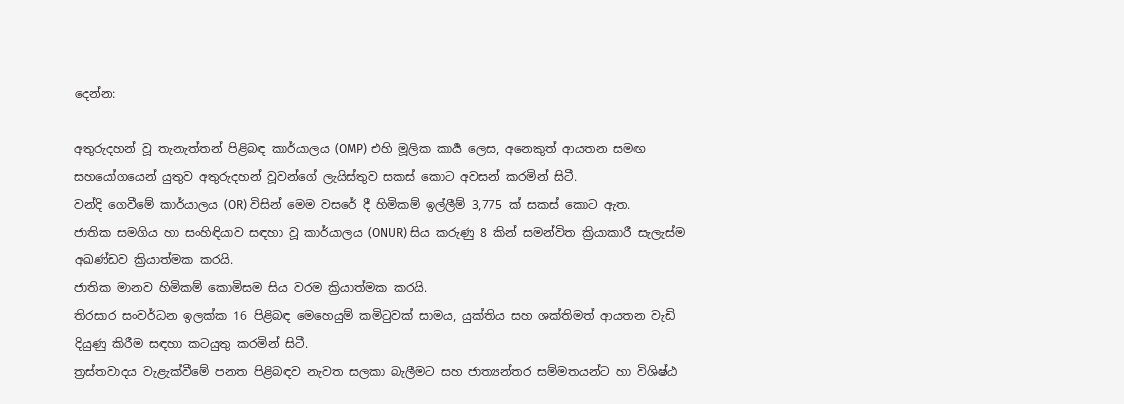දෙන්න:

අතුරුදහන් වූ තැනැත්තන් පිළිබඳ කාර්යාලය (OMP) එහි මූලික කාර්‍ය ලෙස, අනෙකුත් ආයතන සමඟ සහයෝගයෙන් යුතුව අතුරුදහන් වූවන්ගේ ලැයිස්තුව සකස් කොට අවසන් කරමින් සිටී.
වන්දි ගෙවීමේ කාර්යාලය (OR) විසින් මෙම වසරේ දී හිමිකම් ඉල්ලීම් 3,775 ක් සකස් කොට ඇත.
ජාතික සමගිය හා සංහිඳියාව සඳහා වූ කාර්යාලය (ONUR) සිය කරුණු 8 කින් සමන්විත ක්‍රියාකාරී සැලැස්ම අඛණ්ඩව ක්‍රියාත්මක කරයි.
ජාතික මානව හිමිකම් කොමිසම සිය වරම ක්‍රියාත්මක කරයි.
තිරසාර සංවර්ධන ඉලක්ක 16 පිළිබඳ මෙහෙයුම් කමිටුවක් සාමය, යුක්තිය සහ ශක්තිමත් ආයතන වැඩි දියුණු කිරීම සඳහා කටයුතු කරමින් සිටී.
ත්‍රස්තවාදය වැළැක්වීමේ පනත පිළිබඳව නැවත සලකා බැලීමට සහ ජාත්‍යන්තර සම්මතයන්ට හා විශිෂ්ඨ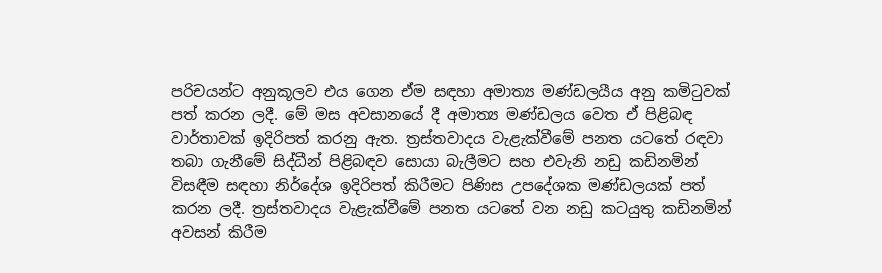පරිචයන්ට අනුකූලව එය ගෙන ඒම සඳහා අමාත්‍ය මණ්ඩලයීය අනු කමිටුවක් පත් කරන ලදී. මේ මස අවසානයේ දී අමාත්‍ය මණ්ඩලය වෙත ඒ පිළිබඳ වාර්තාවක් ඉදිරිපත් කරනු ඇත. ත්‍රස්තවාදය වැළැක්වීමේ පනත යටතේ රඳවා තබා ගැනීමේ සිද්ධීන් පිළිබඳව සොයා බැලීමට සහ එවැනි නඩු කඩිනමින් විසඳීම සඳහා නිර්දේශ ඉදිරිපත් කිරීමට පිණිස උපදේශක මණ්ඩලයක් පත් කරන ලදී. ත්‍රස්තවාදය වැළැක්වීමේ පනත යටතේ වන නඩු කටයුතු කඩිනමින් අවසන් කිරීම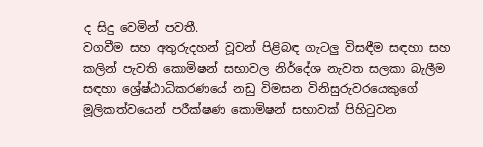ද සිදු වෙමින් පවතී.
වගවීම සහ අතුරුදහන් වූවන් පිළිබඳ ගැටලු විසඳීම සඳහා සහ කලින් පැවති කොමිෂන් සභාවල නිර්දේශ නැවත සලකා බැලීම සඳහා ශ්‍රේෂ්ඨාධිකරණයේ නඩු විමසන විනිසුරුවරයෙකුගේ මූලිකත්වයෙන් පරීක්ෂණ කොමිෂන් සභාවක් පිහිටුවන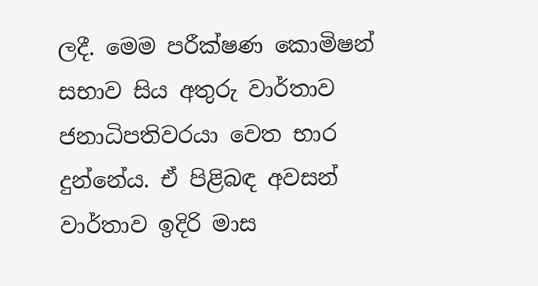ලදී. මෙම පරීක්ෂණ කොමිෂන් සභාව සිය අතුරු වාර්තාව ජනාධිපතිවරයා වෙත භාර දුන්නේය. ඒ පිළිබඳ අවසන් වාර්තාව ඉදිරි මාස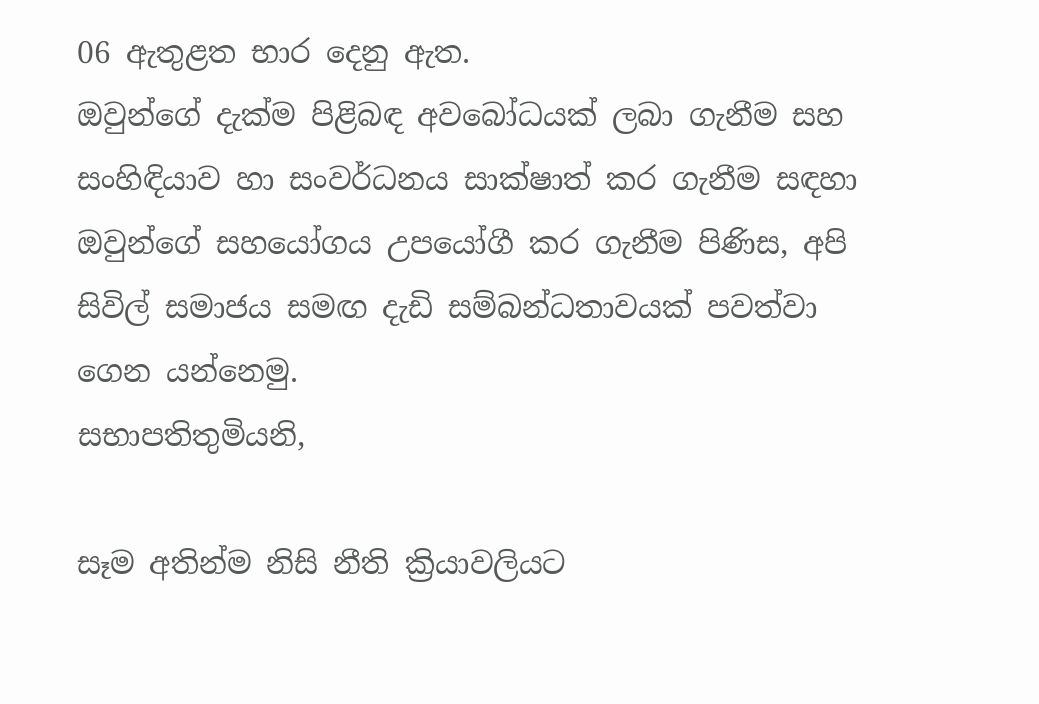06 ඇතුළත භාර දෙනු ඇත.
ඔවුන්ගේ දැක්ම පිළිබඳ අවබෝධයක් ලබා ගැනීම සහ සංහිඳියාව හා සංවර්ධනය සාක්ෂාත් කර ගැනීම සඳහා ඔවුන්ගේ සහයෝගය උපයෝගී කර ගැනීම පිණිස, අපි සිවිල් සමාජය සමඟ දැඩි සම්බන්ධතාවයක් පවත්වා ගෙන යන්නෙමු.
සභාපතිතුමියනි,

සෑම අතින්ම නිසි නීති ක්‍රියාවලියට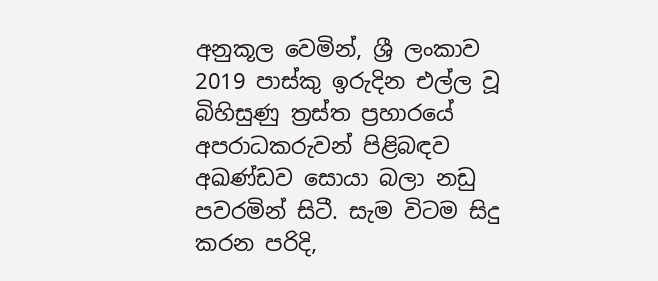අනුකූල වෙමින්, ශ්‍රී ලංකාව 2019 පාස්කු ඉරුදින එල්ල වූ බිහිසුණු ත්‍රස්ත ප්‍රහාරයේ අපරාධකරුවන් පිළිබඳව අඛණ්ඩව සොයා බලා නඩු පවරමින් සිටී. සැම විටම සිදු කරන පරිදි,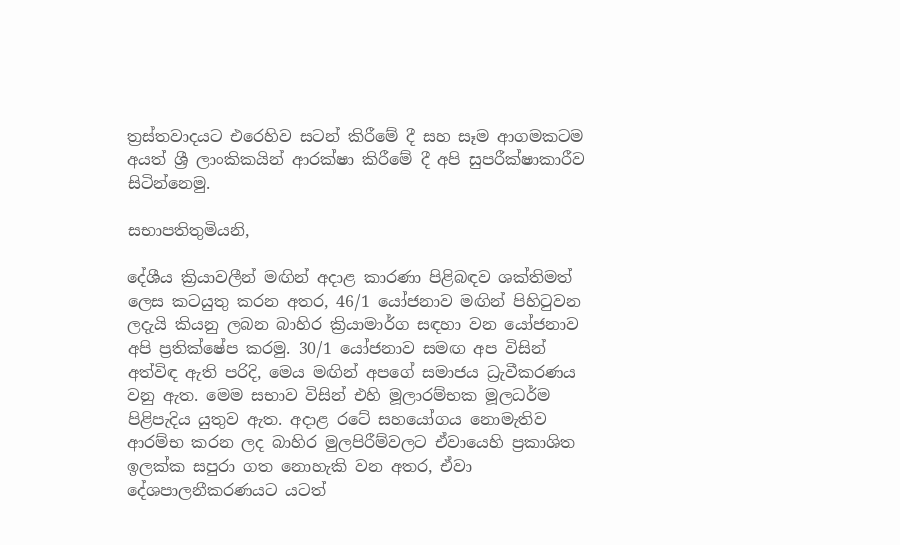ත්‍රස්තවාදයට එරෙහිව සටන් කිරීමේ දී සහ සෑම ආගමකටම අයත් ශ්‍රී ලාංකිකයින් ආරක්ෂා කිරීමේ දී අපි සුපරීක්ෂාකාරීව සිටින්නෙමු.

සභාපතිතුමියනි,

දේශීය ක්‍රියාවලීන් මඟින් අදාළ කාරණා පිළිබඳව ශක්තිමත් ලෙස කටයුතු කරන අතර, 46/1 යෝජනාව මඟින් පිහිටුවන ලදැයි කියනු ලබන බාහිර ක්‍රියාමාර්ග සඳහා වන යෝජනාව අපි ප්‍රතික්ෂේප කරමු. 30/1 යෝජනාව සමඟ අප විසින් අත්විඳ ඇති පරිදි, මෙය මඟින් අපගේ සමාජය ධ්‍රැවීකරණය වනු ඇත. මෙම සභාව විසින් එහි මූලාරම්භක මූලධර්ම පිළිපැදිය යුතුව ඇත. අදාළ රටේ සහයෝගය නොමැතිව ආරම්භ කරන ලද බාහිර මුලපිරීම්වලට ඒවායෙහි ප්‍රකාශිත ඉලක්ක සපුරා ගත නොහැකි වන අතර, ඒවා දේශපාලනීකරණයට යටත්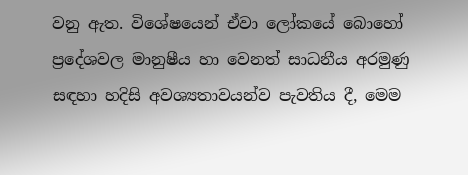වනු ඇත. විශේෂයෙන් ඒවා ලෝකයේ බොහෝ ප්‍රදේශවල මානුෂීය හා වෙනත් සාධනීය අරමුණු සඳහා හදිසි අවශ්‍යතාවයන්ව පැවතිය දී, මෙම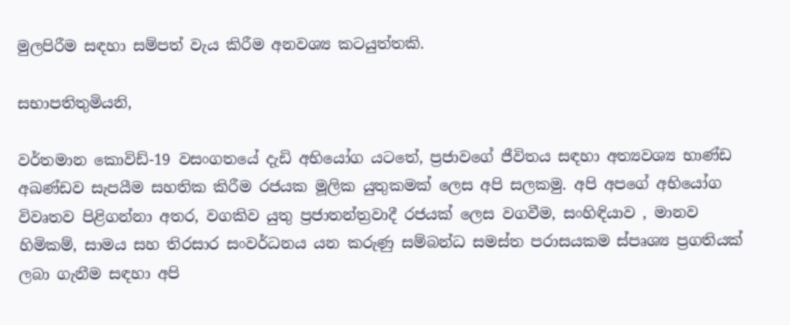මුලපිරීම සඳහා සම්පත් වැය කිරීම අනවශ්‍ය කටයුත්තකි.

සභාපතිතුමියනි,

වර්තමාන කොවිඩ්-19 වසංගතයේ දැඩි අභියෝග යටතේ, ප්‍රජාවගේ ජීවිතය සඳහා අත්‍යවශ්‍ය භාණ්ඩ අඛණ්ඩව සැපයීම සහතික කිරීම රජයක මූලික යුතුකමක් ලෙස අපි සලකමු. අපි අපගේ අභියෝග විවෘතව පිළිගන්නා අතර, වගකිව යුතු ප්‍රජාතන්ත්‍රවාදී රජයක් ලෙස වගවීම, සංහිඳියාව , මානව හිමිකම්, සාමය සහ තිරසාර සංවර්ධනය යන කරුණු සම්බන්ධ සමස්ත පරාසයකම ස්පෘශ්‍ය ප්‍රගතියක් ලබා ගැනීම සඳහා අපි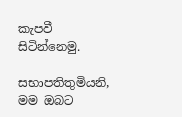කැපවී සිටින්නෙමු.

සභාපතිතුමියනි, මම ඔබට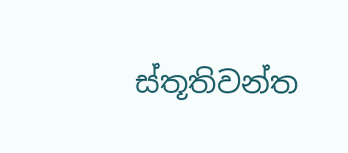ස්තූතිවන්ත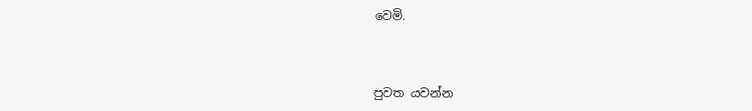වෙමි.



පුවත යවන්න